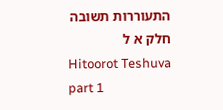התעוררות תשובה חלק א ל
Hitoorot Teshuva part 1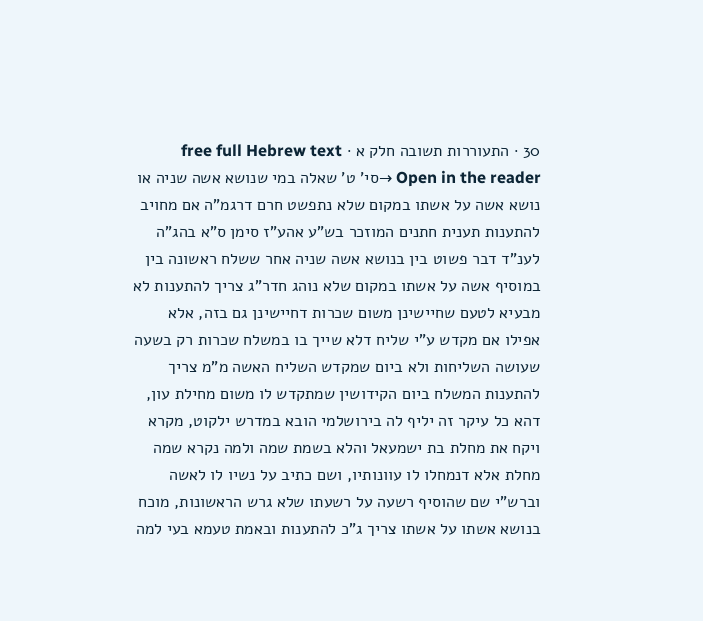30 · התעוררות תשובה חלק א · free full Hebrew text
Open in the reader →סי' ט' שאלה במי שנושא אשה שניה או נושא אשה על אשתו במקום שלא נתפשט חרם דרגמ"ה אם מחויב להתענות תענית חתנים המוזכר בש"ע אהע"ז סימן ס"א בהג"ה
לענ"ד דבר פשוט בין בנושא אשה שניה אחר ששלח ראשונה בין במוסיף אשה על אשתו במקום שלא נוהג חדר"ג צריך להתענות לא מבעיא לטעם שחיישינן משום שכרות דחיישינן גם בזה, אלא אפילו אם מקדש ע"י שליח דלא שייך בו במשלח שכרות רק בשעה שעושה השליחות ולא ביום שמקדש השליח האשה מ"מ צריך להתענות המשלח ביום הקידושין שמתקדש לו משום מחילת עון, דהא כל עיקר זה יליף לה בירושלמי הובא במדרש ילקוט, מקרא ויקח את מחלת בת ישמעאל והלא בשמת שמה ולמה נקרא שמה מחלת אלא דנמחלו לו עוונותיו, ושם כתיב על נשיו לו לאשה וברש"י שם שהוסיף רשעה על רשעתו שלא גרש הראשונות, מוכח בנושא אשתו על אשתו צריך ג"כ להתענות ובאמת טעמא בעי למה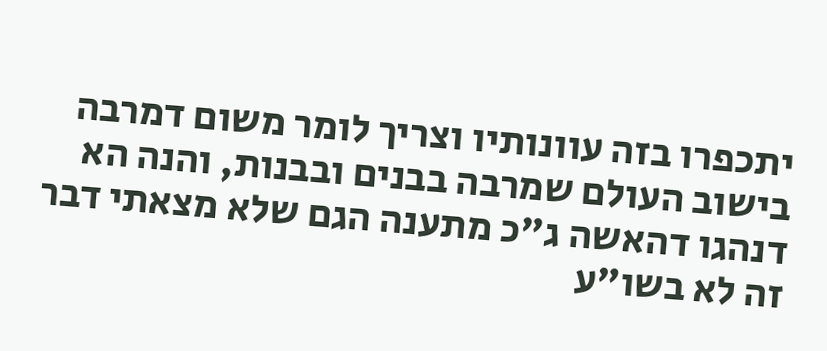יתכפרו בזה עוונותיו וצריך לומר משום דמרבה בישוב העולם שמרבה בבנים ובבנות, והנה הא דנהגו דהאשה ג"כ מתענה הגם שלא מצאתי דבר זה לא בשו"ע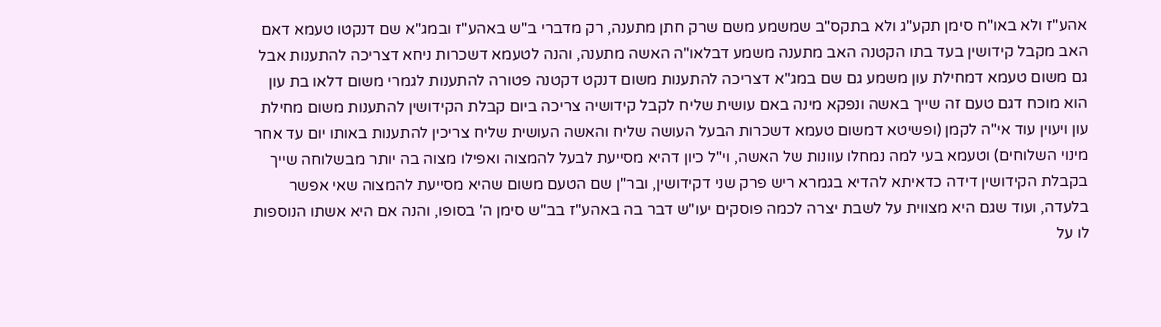אהע"ז ולא באו"ח סימן תקע"ג ולא בתקס"ב שמשמע משם שרק חתן מתענה, רק מדברי ב"ש באהע"ז ובמג"א שם דנקטו טעמא דאם האב מקבל קידושין בעד בתו הקטנה האב מתענה משמע דבלאו"ה האשה מתענה, והנה לטעמא דשכרות ניחא דצריכה להתענות אבל גם משום טעמא דמחילת עון משמע גם שם במג"א דצריכה להתענות משום דנקט דקטנה פטורה להתענות לגמרי משום דלאו בת עון הוא מוכח דגם טעם זה שייך באשה ונפקא מינה באם עושית שליח לקבל קידושיה צריכה ביום קבלת הקידושין להתענות משום מחילת עון ויעוין עוד אי"ה לקמן (ופשיטא דמשום טעמא דשכרות הבעל העושה שליח והאשה העושית שליח צריכין להתענות באותו יום עד אחר מינוי השלוחים) וטעמא בעי למה נמחלו עוונות של האשה, וי"ל כיון דהיא מסייעת לבעל להמצוה ואפילו מצוה בה יותר מבשלוחה שייך בקבלת הקידושין דידה כדאיתא להדיא בגמרא ריש פרק שני דקידושין, ובר"ן שם הטעם משום שהיא מסייעת להמצוה שאי אפשר בלעדה, ועוד שגם היא מצווית על לשבת יצרה לכמה פוסקים יעו"ש דבר בה באהע"ז בב"ש סימן ה' בסופו, והנה אם היא אשתו הנוספות לו על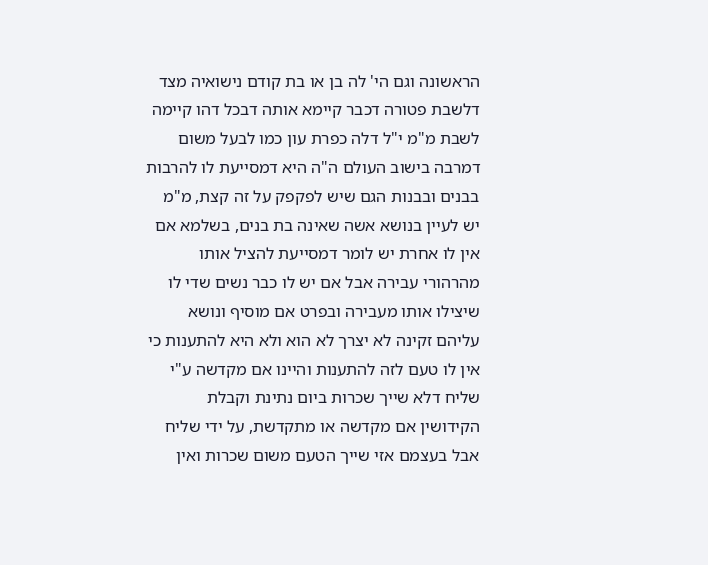הראשונה וגם הי' לה בן או בת קודם נישואיה מצד דלשבת פטורה דכבר קיימא אותה דבכל דהו קיימה לשבת מ"מ י"ל דלה כפרת עון כמו לבעל משום דמרבה בישוב העולם ה"ה היא דמסייעת לו להרבות בבנים ובבנות הגם שיש לפקפק על זה קצת, מ"מ יש לעיין בנושא אשה שאינה בת בנים, בשלמא אם אין לו אחרת יש לומר דמסייעת להציל אותו מהרהורי עבירה אבל אם יש לו כבר נשים שדי לו שיצילו אותו מעבירה ובפרט אם מוסיף ונושא עליהם זקינה לא יצרך לא הוא ולא היא להתענות כי אין לו טעם לזה להתענות והיינו אם מקדשה ע"י שליח דלא שייך שכרות ביום נתינת וקבלת הקידושין אם מקדשה או מתקדשת, על ידי שליח אבל בעצמם אזי שייך הטעם משום שכרות ואין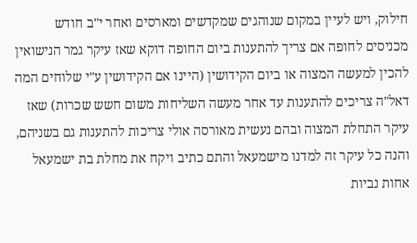חילוק, ויש לעיין במקום שנוהגים שמקדשים ומארסים ואחר י"ב חודש מכניסים לחופה אם צריך להתענות ביום החופה דוקא שאז עיקר גמר הנישואין להכין למעשה המצוה או ביום הקידושין (היינו אם הקידושין ע"י שלוחים המה דאל"ה צריכים להתענות עד אחר מעשה השליחות משום חשש שכרות) שאז עיקר התחלת המצוה ובהם נעשית מאורסה אולי צריכות להתענות גם בשניהם, והנה כל עיקר זה למדנו מישמעאל והתם כתיב ויקח את מחלת בת ישמעאל אחות נביות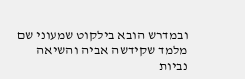ובמדרש הובא בילקוט שמעוני שם מלמד שקידשה אביה והשיאה נביות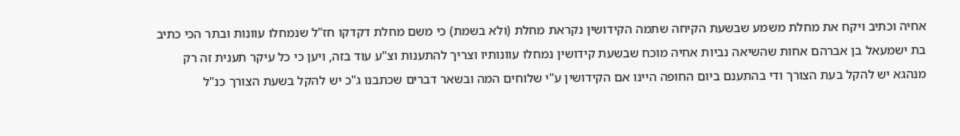אחיה וכתיב ויקח את מחלת משמע שבשעת הקיחה שתמה הקידושין נקראת מחלת (ולא בשמת) כי משם מחלת דקדקו חז"ל שנמחלו עוונות ובתר הכי כתיב בת ישמעאל בן אברהם אחות שהשיאה נביות אחיה מוכח שבשעת קידושין נמחלו עוונותיו וצריך להתענות וצ"ע עוד בזה, ויען כי כל עיקר תענית זה רק מנהגא יש להקל בעת הצורך ודי בהתענם ביום החופה היינו אם הקידושין ע"י שלוחים המה ובשאר דברים שכתבנו ג"כ יש להקל בשעת הצורך כנ"ל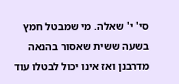סי' י' שאלה. מי שמבטל חמץ בשעה ששית שאסור בהנאה מדרבנן ואז אינו יכול לבטלו עוד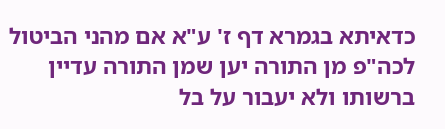כדאיתא בגמרא דף ז' ע"א אם מהני הביטול לכה"פ מן התורה יען שמן התורה עדיין ברשותו ולא יעבור על בל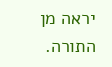יראה מן התורה.